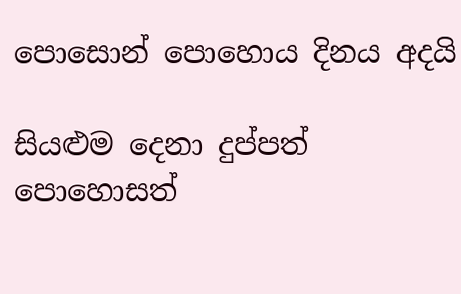පොසොන් පොහොය දිනය අදයි

සියළුම දෙනා දුප්පත් පොහොසත්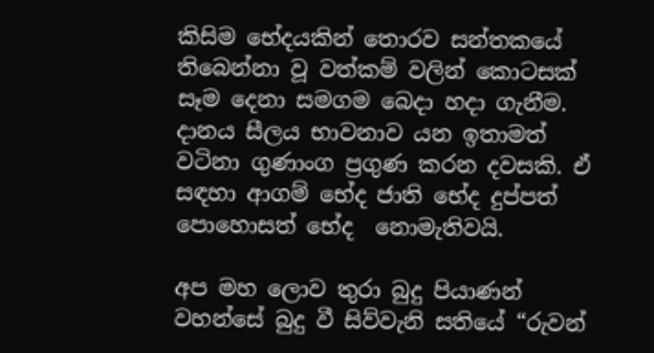කිසිම භේදයකින් තොරව සන්තකයේ තිබෙන්නා වූ වත්කම් වලින් කොටසක්  සෑම දෙනා සමගම බෙදා හදා ගැනීම. දානය සීලය භාවනාව යන ඉතාමත්  වටිනා ගුණාංග ප්‍රගුණ කරන දවසකි. ඒ සඳහා ආගම් භේද ජාති භේද දුප්පත් පොහොසත් භේද  නොමැතිවයි.

අප මහ ලොව තුරා බුදු පියාණන් වහන්සේ බුදු වී සිව්වැනි සතියේ “රුවන්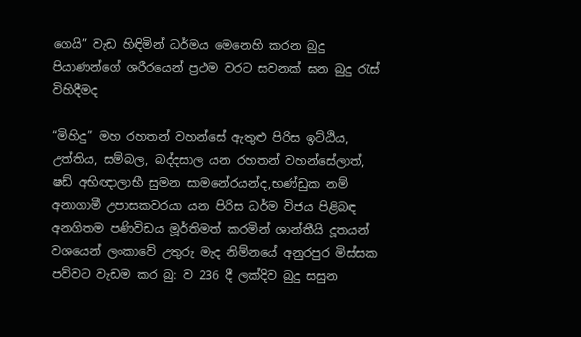ගෙයි” වැඩ හිඳිමින් ධර්මය මෙනෙහි කරන බුදු පියාණන්ගේ ශරීරයෙන් ප්‍රථම වරට සවනක් ඝන බුදු රැස් විහිදීමද

“මිහිදු” මහ රහතන් වහන්සේ ඇතුළු පිරිස ඉට්ඨිය, උත්තිය, සම්බල, බද්දසාල යන රහතන් වහන්සේලාත්, ෂඩ් අභිඥාලාභී සුමන සාමනේරයන්ද,භණ්ඩුක නම් අනාගාමී උපාසකවරයා යන පිරිස ධර්ම විජය පිළිබඳ අනගිතම පණිවිඩය මූර්තිමත් කරමින් ශාන්තීයි දූතයන් වශයෙන් ලංකාවේ උතුරු මැද නිම්නයේ අනුරපුර මිස්සක පව්වට වැඩම කර බු: ව 236 දී ලක්දිව බුදු සසුන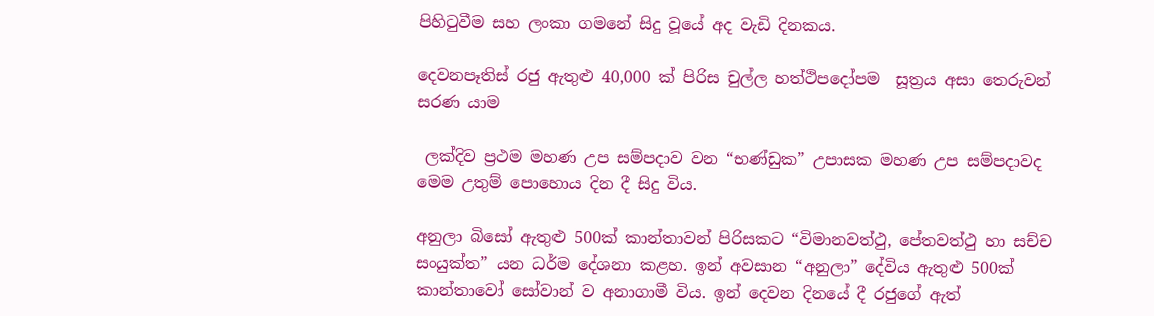පිහිටුවීම සහ ලංකා ගමනේ සිදු වූයේ අද වැඩි දිනකය.

දෙවනපෑතිස් රජු ඇතුළු 40,000 ක් පිරිස චුල්ල හත්ථිපදෝපම  සූත්‍රය අසා තෙරුවන් සරණ යාම

 ලක්දිව ප්‍රථම මහණ උප සම්පදාව වන “භණ්ඩුක” උපාසක මහණ උප සම්පදාවද මෙම උතුම් පොහොය දින දී සිදු විය.

අනුලා බිසෝ ඇතුළු 500ක් කාන්තාවන් පිරිසකට “විමානවත්ථු, පේතවත්ථු හා සච්ච සංයුක්ත” යන ධර්ම දේශනා කළහ. ඉන් අවසාන “අනුලා” දේවිය ඇතුළු 500ක් කාන්තාවෝ සෝවාන් ව අනාගාමී විය. ඉන් දෙවන දිනයේ දී රජුගේ ඇත්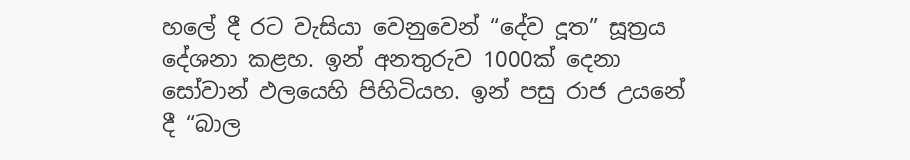හලේ දී රට වැසියා වෙනුවෙන් “දේව දූත” සූත්‍රය දේශනා කළහ. ඉන් අනතුරුව 1000ක් දෙනා සෝවාන් ඵලයෙහි පිහිටියහ. ඉන් පසු රාජ උයනේ දී “බාල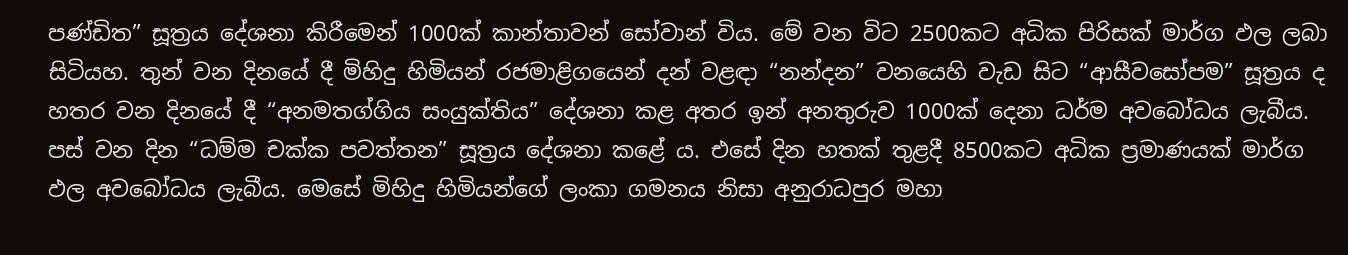පණ්ඩිත” සූත්‍රය දේශනා කිරීමෙන් 1000ක් කාන්තාවන් සෝවාන් විය. මේ වන විට 2500කට අධික පිරිසක් මාර්ග ඵල ලබා සිටියහ. තුන් වන දිනයේ දී මිහිදු හිමියන් රජමාළිගයෙන් දන් වළඳා “නන්දන” වනයෙහි වැඩ සිට “ආසීවසෝපම” සූත්‍රය ද හතර වන දිනයේ දී “අනමතග්ගිය සංයුක්තිය” දේශනා කළ අතර ඉන් අනතුරුව 1000ක් දෙනා ධර්ම අවබෝධය ලැබීය. පස් වන දින “ධම්ම චක්ක පවත්තන” සූත්‍රය දේශනා කළේ ය. එසේ දින හතක් තුළදී 8500කට අධික ප්‍රමාණයක් මාර්ග ඵල අවබෝධය ලැබීය. මෙසේ මිහිදු හිමියන්ගේ ලංකා ගමනය නිසා අනුරාධපුර මහා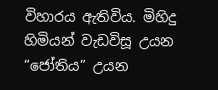විහාරය ඇතිවිය. මිහිදු හිමියන් වැඩවිසූ උයන “ජෝතිය” උයන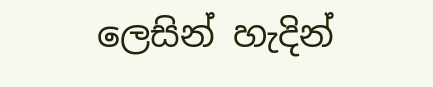ලෙසින් හැදින්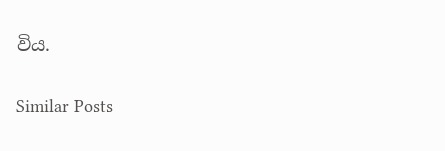විය.

Similar Posts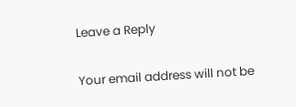Leave a Reply

Your email address will not be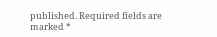published. Required fields are marked *